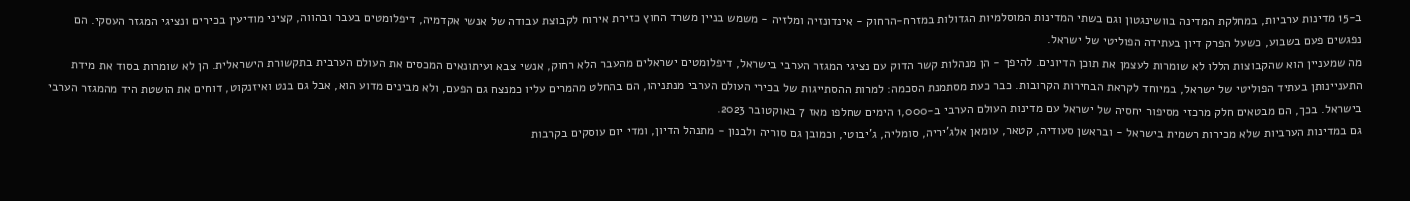ב-15 מדינות ערביות, במחלקת המדינה בוושינגטון וגם בשתי המדינות המוסלמיות הגדולות במזרח-הרחוק - אינדונזיה ומלזיה - משמש בניין משרד החוץ כזירת אירוח לקבוצת עבודה של אנשי אקדמיה, דיפלומטים בעבר ובהווה, קציני מודיעין בכירים ונציגי המגזר העסקי. הם נפגשים פעם בשבוע, כשעל הפרק דיון בעתידה הפוליטי של ישראל.
מה שמעניין הוא שהקבוצות הללו לא שומרות לעצמן את תוכן הדיונים. להיפך - הן מנהלות קשר הדוק עם נציגי המגזר הערבי בישראל, דיפלומטים ישראלים מהעבר הלא רחוק, אנשי צבא ועיתונאים המכסים את העולם הערבית בתקשורת הישראלית. הן לא שומרות בסוד את מידת התעניינותן בעתיד הפוליטי של ישראל, במיוחד לקראת הבחירות הקרובות. כבר כעת מסתמנת הסכמה: למרות ההסתייגות של בכירי העולם הערבי מנתניהו, הם בהחלט מהמרים עליו כמנצח גם הפעם, ולא מבינים מדוע הוא, אבל גם בנט ואיזנקוט, דוחים את הושטת היד מהמגזר הערבי בישראל. בכך, הם מבטאים חלק מרכזי מסיפור יחסיה של ישראל עם מדינות העולם הערבי ב-1,000 הימים שחלפו מאז 7 באוקטובר 2023.
גם במדינות הערביות שלא מכירות רשמית בישראל - ובראשן סעודיה, קטאר, עומאן אלג'יריה, סומליה, ג'יבוטי, וכמובן גם סוריה ולבנון - מתנהל הדיון, ומדי יום עוסקים בקרבות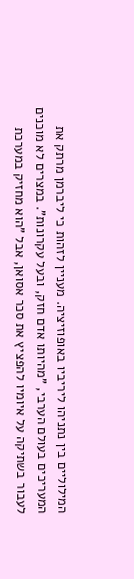המילוליים בין נתניהו ליריביו באופוזיציה. מעניין לזהות כי ליברמן מרתק את המעריכים בעולם הערבי, "מהיותו אדם חזק, ובעל עקרונות". במצרים לא מוכנים לעבור בשתיקה על איומיו להפציץ את סכר אסואן, אבל "הוא מחזיק במערכת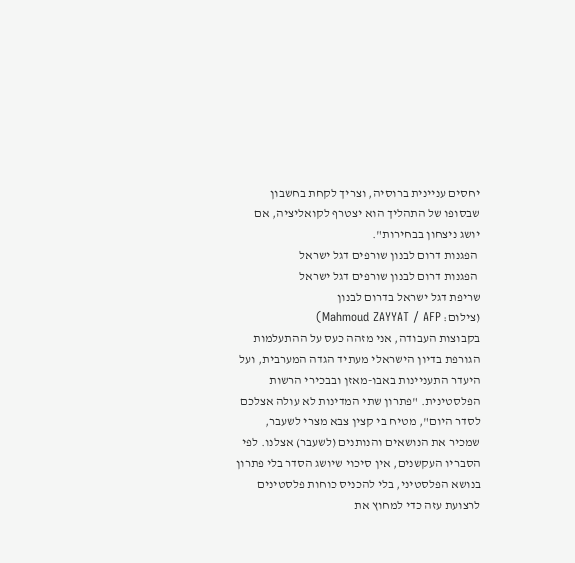יחסים עניינית ברוסיה, וצריך לקחת בחשבון שבסופו של התהליך הוא יצטרף לקואליציה, אם יושג ניצחון בבחירות".
 הפגנות דרום לבנון שורפים דגל ישראל
 הפגנות דרום לבנון שורפים דגל ישראל
שריפת דגל ישראל בדרום לבנון
(צילום: Mahmoud ZAYYAT / AFP)
בקבוצות העבודה, אני מזהה כעס על ההתעלמות הגורפת בדיון הישראלי מעתיד הגדה המערבית, ועל היעדר התעניינות באבו-מאזן ובבכירי הרשות הפלסטינית. "פתרון שתי המדינות לא עולה אצלכם לסדר היום", מטיח בי קצין צבא מצרי לשעבר, שמכיר את הנושאים והנותנים (לשעבר) אצלנו. לפי הסבריו העקשנים, אין סיכוי שיושג הסדר בלי פתרון בנושא הפלסטיני, בלי להכניס כוחות פלסטינים לרצועת עזה כדי למחוץ את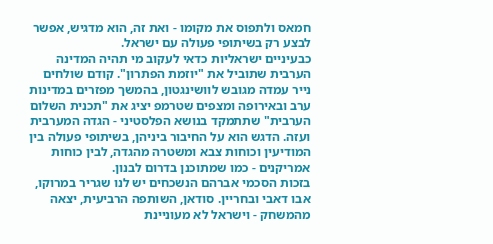חמאס ולתפוס את מקומו - ואת זה, הוא מדגיש, אפשר לבצע רק בשיתופי פעולה עם ישראל.
כבעיניים ישראליות כדאי לעקוב מי תהיה המדינה הערבית שתוביל את "יוזמת הפתרון". קודם שולחים נייר עמדה מגובש לוושינגטון, בהמשך מפזרים במדינות ערב ובאירופה ומצפים שטרמפ יציג את "תכנית השלום הערבית" שתתמקד בנושא הפלסטיני - הגדה המערבית ועזה. הדגש הוא על החיבור ביניהן, בשיתופי פעולה בין המודיעין וכוחות צבא ומשטרה מהגדה, לבין כוחות אמריקנים - כמו שמתוכנן בדרום לבנון.
בזכות הסכמי אברהם הנשכחים יש לנו שגריר במרוקו, אבו דאבי ובחריין. סודאן, השותפה הרביעית, יצאה מהמשחק - וישראל לא מעוניינת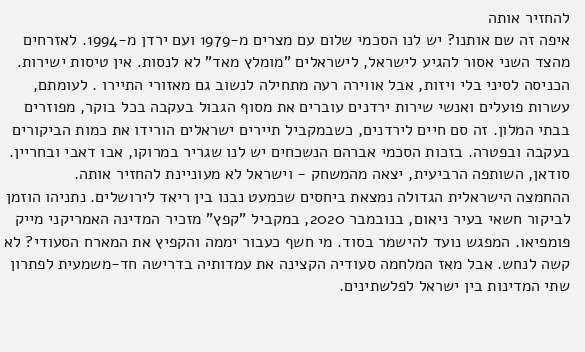להחזיר אותה
איפה זה שם אותנו? יש לנו הסכמי שלום עם מצרים מ-1979 ועם ירדן מ-1994. לאזרחים מהצד השני אסור להגיע לישראל, לישראלים "מומלץ מאד" לא לנסות. אין טיסות ישירות. הכניסה לסיני בלי ויזות, אבל אווירה רעה מתחילה לנשוב גם מאזורי התיירו . לעומתם, עשרות פועלים ואנשי שירות ירדנים עוברים את מסוף הגבול בעקבה בכל בוקר, מפוזרים בבתי המלון. זה סם חיים לירדנים, כשבמקביל תיירים ישראלים הורידו את כמות הביקורים בעקבה ובפטרה. בזכות הסכמי אברהם הנשכחים יש לנו שגריר במרוקו, אבו דאבי ובחריין. סודאן, השותפה הרביעית, יצאה מהמשחק - וישראל לא מעוניינת להחזיר אותה.
ההחמצה הישראלית הגדולה נמצאת ביחסים שכמעט נבנו בין ריאד לירושלים. נתניהו הוזמן לביקור חשאי בעיר ניאום, בנובמבר 2020, במקביל "קפץ" מזכיר המדינה האמריקני מייק פומפיאו. המפגש נועד להישמר בסוד. מי חשף כעבור יממה והקפיץ את המארח הסעודי? לא קשה לנחש. אבל מאז המלחמה סעודיה הקצינה את עמדותיה בדרישה חד-משמעית לפתרון שתי המדינות בין ישראל לפלשתינים.